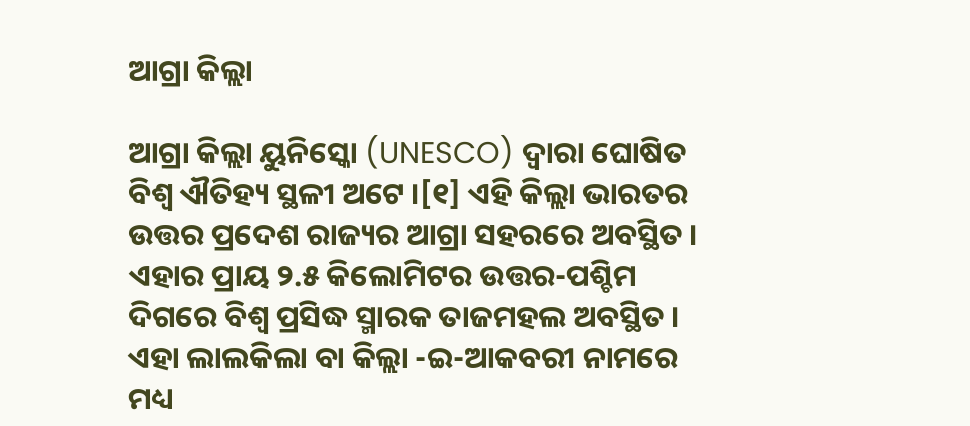ଆଗ୍ରା କିଲ୍ଲା

ଆଗ୍ରା କିଲ୍ଲା ୟୁନିସ୍କୋ (UNESCO) ଦ୍ୱାରା ଘୋଷିତ ବିଶ୍ଵ ଐତିହ୍ୟ ସ୍ଥଳୀ ଅଟେ ।[୧] ଏହି କିଲ୍ଲା ଭାରତର ଉତ୍ତର ପ୍ରଦେଶ ରାଜ୍ୟର ଆଗ୍ରା ସହରରେ ଅବସ୍ଥିତ । ଏହାର ପ୍ରାୟ ୨.୫ କିଲୋମିଟର ଉତ୍ତର-ପଶ୍ଚିମ ଦିଗରେ ବିଶ୍ୱ ପ୍ରସିଦ୍ଧ ସ୍ମାରକ ତାଜମହଲ ଅବସ୍ଥିତ । ଏହା ଲାଲକିଲା ବା କିଲ୍ଲା -ଇ-ଆକବରୀ ନାମରେ ମଧ୍ୟ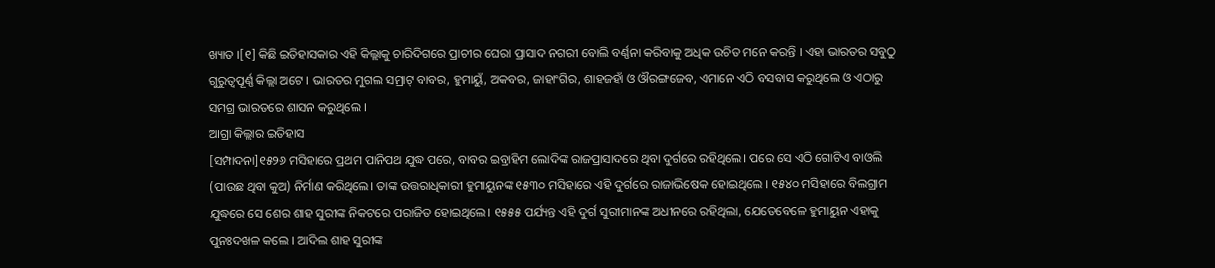ଖ୍ୟାତ ।[୧] କିଛି ଇତିହାସକାର ଏହି କିଲ୍ଲାକୁ ଚାରିଦିଗରେ ପ୍ରାଚୀର ଘେରା ପ୍ରାସାଦ ନଗରୀ ବୋଲି ବର୍ଣ୍ଣନା କରିବାକୁ ଅଧିକ ଉଚିତ ମନେ କରନ୍ତି । ଏହା ଭାରତର ସବୁଠୁ ଗୁରୁତ୍ୱପୂର୍ଣ୍ଣ କିଲ୍ଲା ଅଟେ । ଭାରତର ମୁଗଲ ସମ୍ରାଟ୍ ବାବର, ହୁମାୟୁଁ, ଅକବର, ଜାହାଂଗିର, ଶାହଜହାଁ ଓ ଔରଙ୍ଗଜେବ, ଏମାନେ ଏଠି ବସବାସ କରୁଥିଲେ ଓ ଏଠାରୁ ସମଗ୍ର ଭାରତରେ ଶାସନ କରୁଥିଲେ ।
ଆଗ୍ରା କିଲ୍ଲାର ଇତିହାସ
[ସମ୍ପାଦନା]୧୫୨୬ ମସିହାରେ ପ୍ରଥମ ପାନିପଥ ଯୁଦ୍ଧ ପରେ, ବାବର ଇବ୍ରାହିମ ଲୋଦିଙ୍କ ରାଜପ୍ରାସାଦରେ ଥିବା ଦୁର୍ଗରେ ରହିଥିଲେ। ପରେ ସେ ଏଠି ଗୋଟିଏ ବାଓଲି (ପାଉଛ ଥିବା କୁଅ) ନିର୍ମାଣ କରିଥିଲେ। ତାଙ୍କ ଉତ୍ତରାଧିକାରୀ ହୁମାୟୁନଙ୍କ ୧୫୩୦ ମସିହାରେ ଏହି ଦୁର୍ଗରେ ରାଜାଭିଷେକ ହୋଇଥିଲେ । ୧୫୪୦ ମସିହାରେ ବିଲଗ୍ରାମ ଯୁଦ୍ଧରେ ସେ ଶେର ଶାହ ସୁରୀଙ୍କ ନିକଟରେ ପରାଜିତ ହୋଇଥିଲେ। ୧୫୫୫ ପର୍ଯ୍ୟନ୍ତ ଏହି ଦୁର୍ଗ ସୁରୀମାନଙ୍କ ଅଧୀନରେ ରହିଥିଲା, ଯେତେବେଳେ ହୁମାୟୁନ ଏହାକୁ ପୁନଃଦଖଳ କଲେ । ଆଦିଲ ଶାହ ସୁରୀଙ୍କ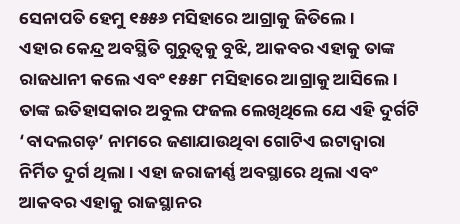ସେନାପତି ହେମୁ ୧୫୫୬ ମସିହାରେ ଆଗ୍ରାକୁ ଜିତିଲେ ।
ଏହାର କେନ୍ଦ୍ର ଅବସ୍ଥିତି ଗୁରୁତ୍ୱକୁ ବୁଝି, ଆକବର ଏହାକୁ ତାଙ୍କ ରାଜଧାନୀ କଲେ ଏବଂ ୧୫୫୮ ମସିହାରେ ଆଗ୍ରାକୁ ଆସିଲେ। ତାଙ୍କ ଇତିହାସକାର ଅବୁଲ ଫଜଲ ଲେଖିଥିଲେ ଯେ ଏହି ଦୁର୍ଗଟି ‘ବାଦଲଗଡ଼’ ନାମରେ ଜଣାଯାଉଥିବା ଗୋଟିଏ ଇଟାଦ୍ଵାରା ନିର୍ମିତ ଦୁର୍ଗ ଥିଲା । ଏହା ଜରାଜୀର୍ଣ୍ଣ ଅବସ୍ଥାରେ ଥିଲା ଏବଂ ଆକବର ଏହାକୁ ରାଜସ୍ଥାନର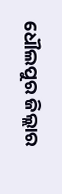ଧୌଲପୁର ଜିଲ୍ଲାର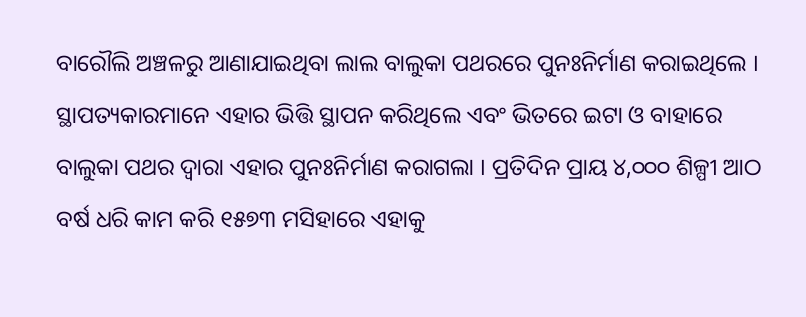ବାରୌଲି ଅଞ୍ଚଳରୁ ଆଣାଯାଇଥିବା ଲାଲ ବାଲୁକା ପଥରରେ ପୁନଃନିର୍ମାଣ କରାଇଥିଲେ । ସ୍ଥାପତ୍ୟକାରମାନେ ଏହାର ଭିତ୍ତି ସ୍ଥାପନ କରିଥିଲେ ଏବଂ ଭିତରେ ଇଟା ଓ ବାହାରେ ବାଲୁକା ପଥର ଦ୍ୱାରା ଏହାର ପୁନଃନିର୍ମାଣ କରାଗଲା । ପ୍ରତିଦିନ ପ୍ରାୟ ୪,୦୦୦ ଶିଳ୍ପୀ ଆଠ ବର୍ଷ ଧରି କାମ କରି ୧୫୭୩ ମସିହାରେ ଏହାକୁ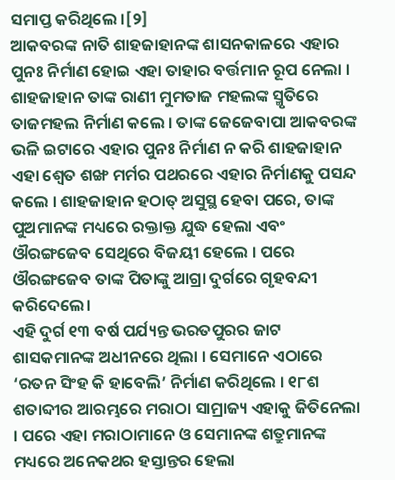ସମାପ୍ତ କରିଥିଲେ ।[୨]
ଆକବରଙ୍କ ନାତି ଶାହଜାହାନଙ୍କ ଶାସନକାଳରେ ଏହାର ପୁନଃ ନିର୍ମାଣ ହୋଇ ଏହା ତାହାର ବର୍ତ୍ତମାନ ରୂପ ନେଲା । ଶାହଜାହାନ ତାଙ୍କ ରାଣୀ ମୁମତାଜ ମହଲଙ୍କ ସ୍ମୃତିରେ ତାଜମହଲ ନିର୍ମାଣ କଲେ । ତାଙ୍କ ଜେଜେବାପା ଆକବରଙ୍କ ଭଳି ଇଟାରେ ଏହାର ପୁନଃ ନିର୍ମାଣ ନ କରି ଶାହଜାହାନ ଏହା ଶ୍ଵେତ ଶଙ୍ଖ ମର୍ମର ପଥରରେ ଏହାର ନିର୍ମାଣକୁ ପସନ୍ଦ କଲେ । ଶାହଜାହାନ ହଠାତ୍ ଅସୁସ୍ଥ ହେବା ପରେ, ତାଙ୍କ ପୁଅମାନଙ୍କ ମଧ୍ୟରେ ରକ୍ତାକ୍ତ ଯୁଦ୍ଧ ହେଲା ଏବଂ ଔରଙ୍ଗଜେବ ସେଥିରେ ବିଜୟୀ ହେଲେ । ପରେ ଔରଙ୍ଗଜେବ ତାଙ୍କ ପିତାଙ୍କୁ ଆଗ୍ରା ଦୁର୍ଗରେ ଗୃହବନ୍ଦୀ କରିଦେଲେ।
ଏହି ଦୁର୍ଗ ୧୩ ବର୍ଷ ପର୍ଯ୍ୟନ୍ତ ଭରତପୁରର ଜାଟ ଶାସକମାନଙ୍କ ଅଧୀନରେ ଥିଲା । ସେମାନେ ଏଠାରେ ‘ରତନ ସିଂହ କି ହାବେଲି’ ନିର୍ମାଣ କରିଥିଲେ । ୧୮ଶ ଶତାବ୍ଦୀର ଆରମ୍ଭରେ ମରାଠା ସାମ୍ରାଜ୍ୟ ଏହାକୁ ଜିତିନେଲା । ପରେ ଏହା ମରାଠାମାନେ ଓ ସେମାନଙ୍କ ଶତ୍ରୁମାନଙ୍କ ମଧ୍ୟରେ ଅନେକଥର ହସ୍ତାନ୍ତର ହେଲା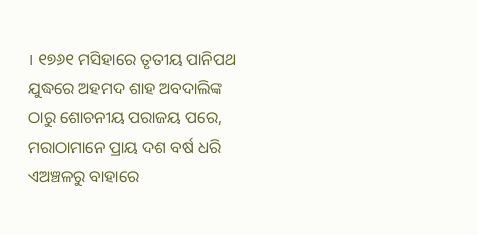। ୧୭୬୧ ମସିହାରେ ତୃତୀୟ ପାନିପଥ ଯୁଦ୍ଧରେ ଅହମଦ ଶାହ ଅବଦାଲିଙ୍କ ଠାରୁ ଶୋଚନୀୟ ପରାଜୟ ପରେ, ମରାଠାମାନେ ପ୍ରାୟ ଦଶ ବର୍ଷ ଧରି ଏଅଞ୍ଚଳରୁ ବାହାରେ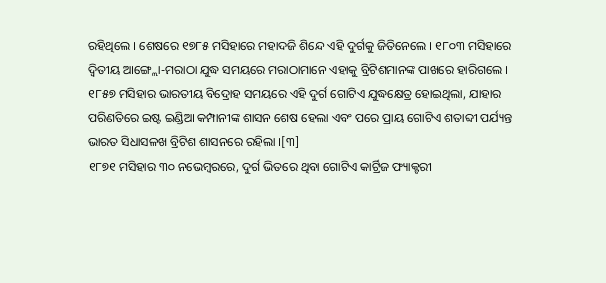ରହିଥିଲେ । ଶେଷରେ ୧୭୮୫ ମସିହାରେ ମହାଦଜି ଶିନ୍ଦେ ଏହି ଦୁର୍ଗକୁ ଜିତିନେଲେ । ୧୮୦୩ ମସିହାରେ ଦ୍ୱିତୀୟ ଆଙ୍ଗ୍ଲୋ-ମରାଠା ଯୁଦ୍ଧ ସମୟରେ ମରାଠାମାନେ ଏହାକୁ ବ୍ରିଟିଶମାନଙ୍କ ପାଖରେ ହାରିଗଲେ । ୧୮୫୭ ମସିହାର ଭାରତୀୟ ବିଦ୍ରୋହ ସମୟରେ ଏହି ଦୁର୍ଗ ଗୋଟିଏ ଯୁଦ୍ଧକ୍ଷେତ୍ର ହୋଇଥିଲା, ଯାହାର ପରିଣତିରେ ଇଷ୍ଟ ଇଣ୍ଡିଆ କମ୍ପାନୀଙ୍କ ଶାସନ ଶେଷ ହେଲା ଏବଂ ପରେ ପ୍ରାୟ ଗୋଟିଏ ଶତାବ୍ଦୀ ପର୍ଯ୍ୟନ୍ତ ଭାରତ ସିଧାସଳଖ ବ୍ରିଟିଶ ଶାସନରେ ରହିଲା ।[୩]
୧୮୭୧ ମସିହାର ୩୦ ନଭେମ୍ବରରେ, ଦୁର୍ଗ ଭିତରେ ଥିବା ଗୋଟିଏ କାର୍ଟ୍ରିଜ ଫ୍ୟାକ୍ଟରୀ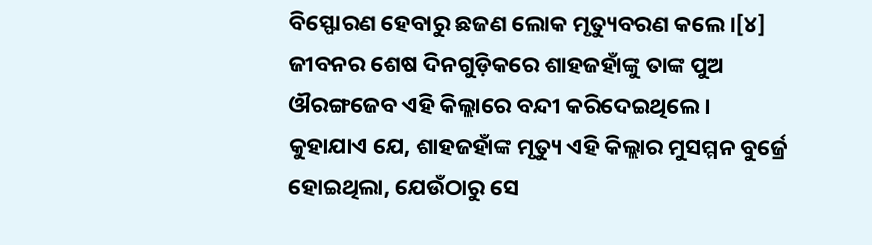ବିସ୍ଫୋରଣ ହେବାରୁ ଛଜଣ ଲୋକ ମୃତ୍ୟୁବରଣ କଲେ ।[୪]
ଜୀବନର ଶେଷ ଦିନଗୁଡ଼ିକରେ ଶାହଜହାଁଙ୍କୁ ତାଙ୍କ ପୁଅ ଔରଙ୍ଗଜେବ ଏହି କିଲ୍ଲାରେ ବନ୍ଦୀ କରିଦେଇଥିଲେ । କୁହାଯାଏ ଯେ, ଶାହଜହାଁଙ୍କ ମୃତ୍ୟୁ ଏହି କିଲ୍ଲାର ମୁସମ୍ମନ ବୁର୍ଜ୍ରେ ହୋଇଥିଲା, ଯେଉଁଠାରୁ ସେ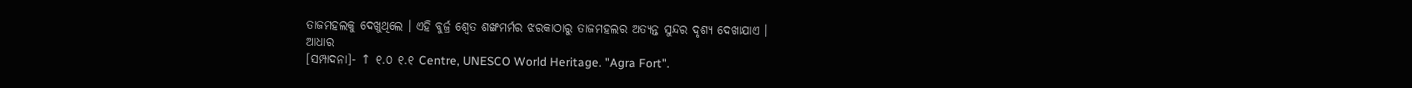ତାଜମହଲକୁ ଦେଖୁଥିଲେ । ଏହି ବୁର୍ଜ୍ର ଶ୍ୱେତ ଶଙ୍ଖମର୍ମର ଝରକାଠାରୁ ତାଜମହଲର ଅତ୍ୟନ୍ତ ସୁନ୍ଦର ଦୃଶ୍ୟ ଦେଖାଯାଏ ।
ଆଧାର
[ସମ୍ପାଦନା]- ↑ ୧.୦ ୧.୧ Centre, UNESCO World Heritage. "Agra Fort".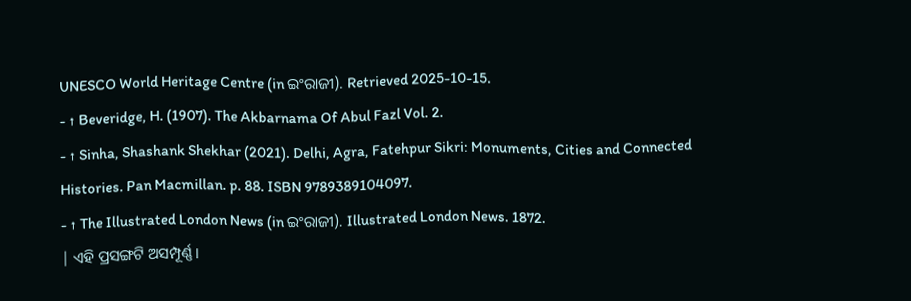UNESCO World Heritage Centre (in ଇଂରାଜୀ). Retrieved 2025-10-15.
- ↑ Beveridge, H. (1907). The Akbarnama Of Abul Fazl Vol. 2.
- ↑ Sinha, Shashank Shekhar (2021). Delhi, Agra, Fatehpur Sikri: Monuments, Cities and Connected Histories. Pan Macmillan. p. 88. ISBN 9789389104097.
- ↑ The Illustrated London News (in ଇଂରାଜୀ). Illustrated London News. 1872.
| ଏହି ପ୍ରସଙ୍ଗଟି ଅସମ୍ପୂର୍ଣ୍ଣ ।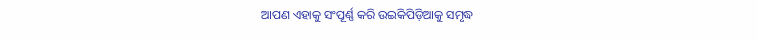ଆପଣ ଏହାକୁ ସଂପୂର୍ଣ୍ଣ କରି ଉଇକିପିଡ଼ିଆକୁ ସମୃଦ୍ଧ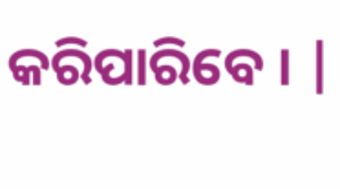କରିପାରିବେ । |